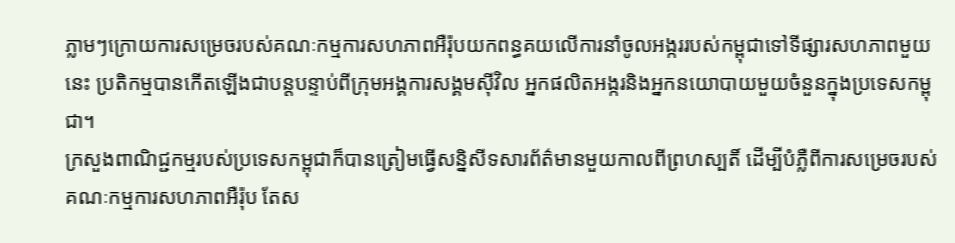ភ្លាមៗក្រោយការសម្រេចរបស់គណៈកម្មការសហភាពអឺរ៉ុបយកពន្ធគយលើការនាំចូលអង្កររបស់កម្ពុជាទៅទីផ្សារសហភាពមួយនេះ ប្រតិកម្មបានកើតឡើងជាបន្តបន្ទាប់ពីក្រុមអង្គការសង្គមស៊ីវិល អ្នកផលិតអង្ករនិងអ្នកនយោបាយមួយចំនួនក្នុងប្រទេសកម្ពុជា។
ក្រសួងពាណិជ្ជកម្មរបស់ប្រទេសកម្ពុជាក៏បានត្រៀមធ្វើសន្និសីទសារព័ត៌មានមួយកាលពីព្រហស្បតិ៍ ដើម្បីបំភ្លឺពីការសម្រេចរបស់គណៈកម្មការសហភាពអឺរ៉ុប តែស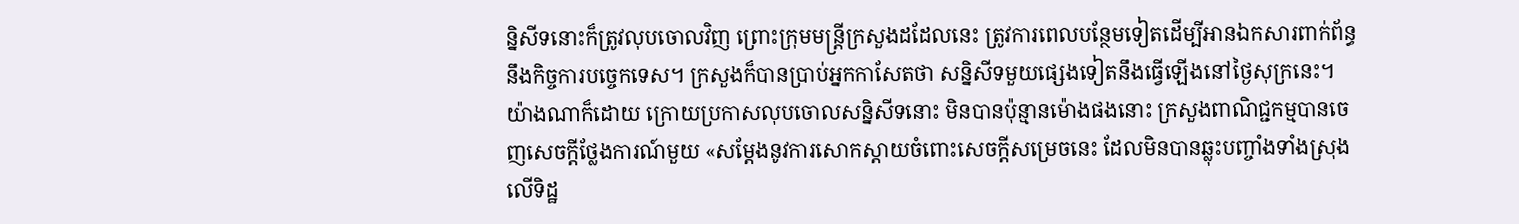ន្និសីទនោះក៏ត្រូវលុបចោលវិញ ព្រោះក្រុមមន្ត្រីក្រសួងដដែលនេះ ត្រូវការពេលបន្ថែមទៀតដើម្បីអានឯកសារពាក់ព័ន្ធនឹងកិច្ចការបច្ចេកទេស។ ក្រសួងក៏បានប្រាប់អ្នកកាសែតថា សន្និសីទមួយផ្សេងទៀតនឹងធ្វើឡើងនៅថ្ងៃសុក្រនេះ។
យ៉ាងណាក៏ដោយ ក្រោយប្រកាសលុបចោលសន្និសីទនោះ មិនបានប៉ុន្មានម៉ោងផងនោះ ក្រសួងពាណិជ្ជកម្មបានចេញសេចក្តីថ្លែងការណ៍មួយ «សម្តែងនូវការសោកស្តាយចំពោះសេចក្តីសម្រេចនេះ ដែលមិនបានឆ្លុះបញ្ចាំងទាំងស្រុងលើទិដ្ឋ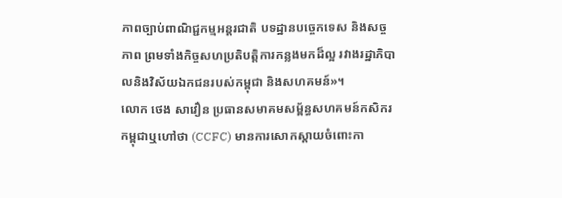ភាពច្បាប់ពាណិជ្ជកម្មអន្តរជាតិ បទដ្ឋានបច្ចេកទេស និងសច្ចភាព ព្រមទាំងកិច្ចសហប្រតិបតិ្តការកន្លងមកដ៏ល្អ រវាងរដ្ឋាភិបាលនិងវិស័យឯកជនរបស់កម្ពុជា និងសហគមន៍»។
លោក ថេង សាវឿន ប្រធានសមាគមសម្ព័ន្ធសហគមន៍កសិករកម្ពុជាឬហៅថា (CCFC) មានការសោកស្តាយចំពោះកា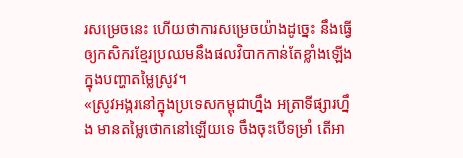រសម្រេចនេះ ហើយថាការសម្រេចយ៉ាងដូច្នេះ នឹងធ្វើឲ្យកសិករខ្មែរប្រឈមនឹងផលវិបាកកាន់តែខ្លាំងឡើង ក្នុងបញ្ហាតម្លៃស្រូវ។
«ស្រូវអង្ករនៅក្នុងប្រទេសកម្ពុជាហ្នឹង អត្រាទីផ្សារហ្នឹង មានតម្លៃថោកនៅឡើយទេ ចឹងចុះបើទម្រាំ តើអា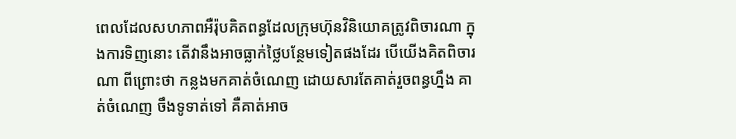ពេលដែលសហភាពអឺរ៉ុបគិតពន្ធដែលក្រុមហ៊ុនវិនិយោគត្រូវពិចារណា ក្នុងការទិញនោះ តើវានឹងអាចធ្លាក់ថ្លៃបន្ថែមទៀតផងដែរ បើយើងគិតពិចារណា ពីព្រោះថា កន្លងមកគាត់ចំណេញ ដោយសារតែគាត់រួចពន្ធហ្នឹង គាត់ចំណេញ ចឹងទូទាត់ទៅ គឺគាត់អាច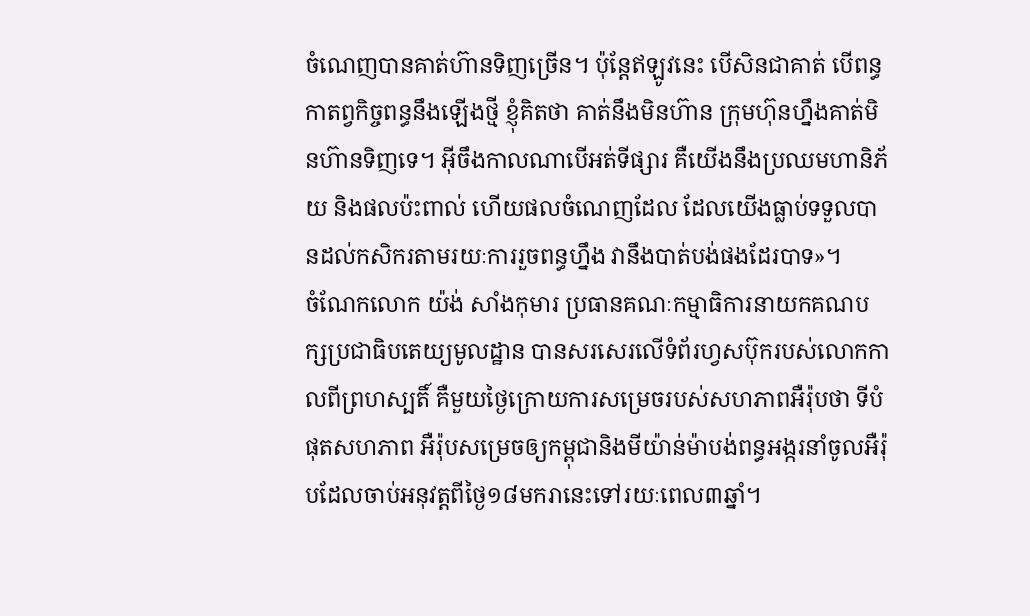ចំណេញបានគាត់ហ៊ានទិញច្រើន។ ប៉ុន្តែឥឡូវនេះ បើសិនជាគាត់ បើពន្ធ កាតព្វកិច្ចពន្ធនឹងឡើងថ្មី ខ្ញុំគិតថា គាត់នឹងមិនហ៊ាន ក្រុមហ៊ុនហ្នឹងគាត់មិនហ៊ានទិញទេ។ អ៊ីចឹងកាលណាបើអត់ទីផ្សារ គឺយើងនឹងប្រឈមហានិភ័យ និងផលប៉ះពាល់ ហើយផលចំណេញដែល ដែលយើងធ្លាប់ទទួលបានដល់កសិករតាមរយៈការរួចពន្ធហ្នឹង វានឹងបាត់បង់ផងដែរបាទ»។
ចំណែកលោក យ៉ង់ សាំងកុមារ ប្រធានគណៈកម្មាធិការនាយកគណបក្សប្រជាធិបតេយ្យមូលដ្ឋាន បានសរសេរលើទំព័រហ្វសប៊ុករបស់លោកកាលពីព្រហស្បតិ៍ គឺមួយថ្ងៃក្រោយការសម្រេចរបស់សហភាពអឺរ៉ុបថា ទីបំផុតសហភាព អឺរ៉ុបសម្រេចឲ្យកម្ពុជានិងមីយ៉ាន់ម៉ាបង់ពន្ធអង្ករនាំចូលអឺរ៉ុបដែលចាប់អនុវត្តពីថ្ងៃ១៨មករានេះទៅរយៈពេល៣ឆ្នាំ។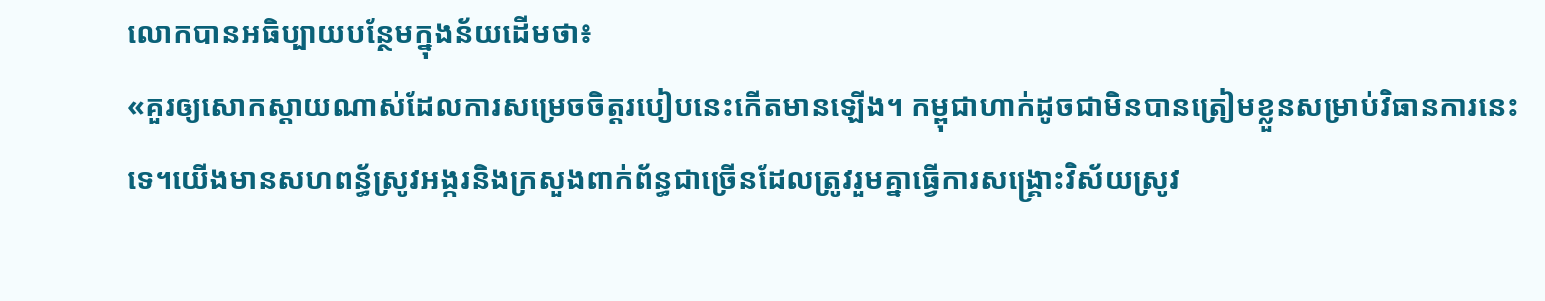លោកបានអធិប្បាយបន្ថែមក្នុងន័យដើមថា៖
«គួរឲ្យសោកស្តាយណាស់ដែលការសម្រេចចិត្តរបៀបនេះកើតមានឡើង។ កម្ពុជាហាក់ដូចជាមិនបានត្រៀមខ្លួនសម្រាប់វិធានការនេះទេ។យើងមានសហពន្ធ័ស្រូវអង្ករនិងក្រសួងពាក់ព័ន្ធជាច្រើនដែលត្រូវរួមគ្នាធ្វើការសង្រ្គោះវិស័យស្រូវ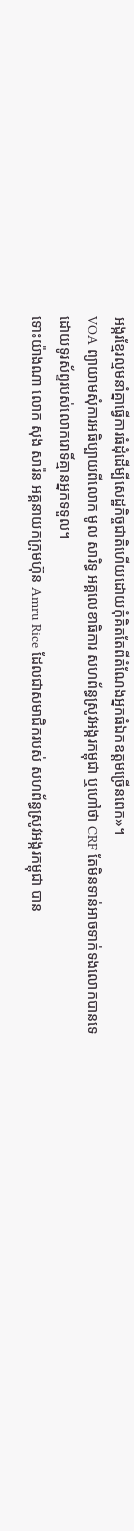អង្ករខ្មែរល្មមនាំគ្នាធ្វើការធំដុំដើម្បីសេដ្ឋកិច្ចជាតិហើយដោយកុំគិតតែពីតំណែងអ្នកធំឯកឧត្តមច្រើនពេក»។
VOA ព្យាយាមសុំការអធិប្បាយពីលោក មូល សារិទ្ធ អគ្គលេខាធិការ សហព័ន្ធស្រូវអង្ករកម្ពុជា ឬហៅថា CRF តែមិនទាន់អាចទាក់ទងលោកបានទេ ដោយទូរស័ព្ទរបស់លោករោទិ៍គ្មានអ្នកទទួល។
ទោះយ៉ាងណា លោក សុង សារ៉ន អគ្គនាយកក្រុមហ៊ុន Amru Rice ដែលជាសមាជិករបស់ សហព័ន្ធស្រូវអង្ករកម្ពុជា បាន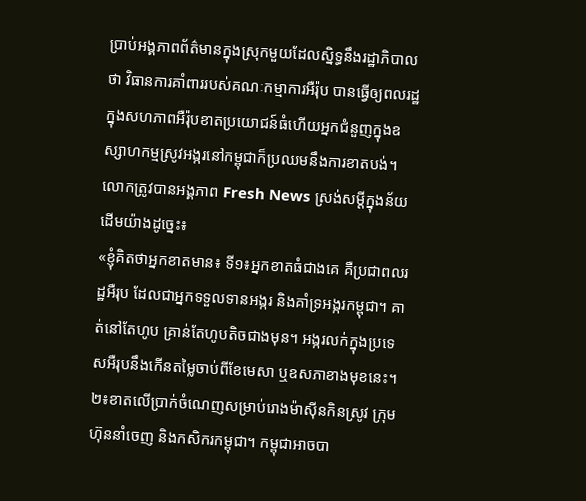ប្រាប់អង្គភាពព័ត៌មានក្នុងស្រុកមួយដែលស្និទ្ធនឹងរដ្ឋាភិបាលថា វិធានការគាំពាររបស់គណៈកម្មាការអឺរ៉ុប បានធ្វើឲ្យពលរដ្ឋក្នុងសហភាពអឺរ៉ុបខាតប្រយោជន៍ធំហើយអ្នកជំនួញក្នុងឧស្សាហកម្មស្រូវអង្ករនៅកម្ពុជាក៏ប្រឈមនឹងការខាតបង់។
លោកត្រូវបានអង្គភាព Fresh News ស្រង់សម្តីក្នុងន័យដើមយ៉ាងដូច្នេះ៖
«ខ្ញុំគិតថាអ្នកខាតមាន៖ ទី១៖អ្នកខាតធំជាងគេ គឺប្រជាពលរដ្ឋអឺរុប ដែលជាអ្នកទទួលទានអង្ករ និងគាំទ្រអង្ករកម្ពុជា។ គាត់នៅតែហូប គ្រាន់តែហូបតិចជាងមុន។ អង្ករលក់ក្នុងប្រទេសអឺរុបនឹងកើនតម្លៃចាប់ពីខែមេសា ឬឧសភាខាងមុខនេះ។ ២៖ខាតលើប្រាក់ចំណេញសម្រាប់រោងម៉ាស៊ីនកិនស្រូវ ក្រុមហ៊ុននាំចេញ និងកសិករកម្ពុជា។ កម្ពុជាអាចបា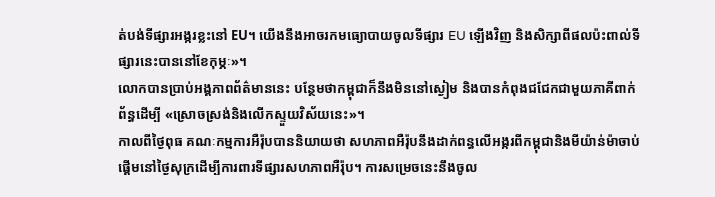ត់បង់ទីផ្សារអង្ករខ្លះនៅ EU។ យើងនឹងអាចរកមធ្យោបាយចូលទីផ្សារ EU ឡើងវិញ និងសិក្សាពីផលប៉ះពាល់ទីផ្សារនេះបាននៅខែកុម្ភៈ»។
លោកបានប្រាប់អង្គភាពព័ត៌មាននេះ បន្ថែមថាកម្ពុជាក៏នឹងមិននៅស្ងៀម និងបានកំពុងជជែកជាមួយភាគីពាក់ព័ន្ធដើម្បី «ស្រោចស្រង់និងលើកស្ទួយវិស័យនេះ»។
កាលពីថ្ងៃពុធ គណៈកម្មការអឺរ៉ុបបាននិយាយថា សហភាពអឺរ៉ុបនឹងដាក់ពន្ធលើអង្ករពីកម្ពុជានិងមីយ៉ាន់ម៉ាចាប់ផ្តើមនៅថ្ងៃសុក្រដើម្បីការពារទីផ្សារសហភាពអឺរ៉ុប។ ការសម្រេចនេះនឹងចូល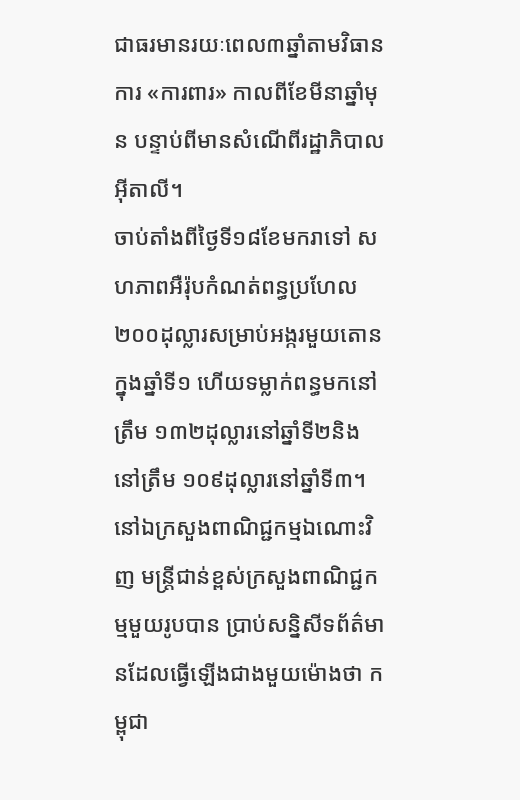ជាធរមានរយៈពេល៣ឆ្នាំតាមវិធានការ «ការពារ» កាលពីខែមីនាឆ្នាំមុន បន្ទាប់ពីមានសំណើពីរដ្ឋាភិបាលអ៊ីតាលី។
ចាប់តាំងពីថ្ងៃទី១៨ខែមករាទៅ សហភាពអឺរ៉ុបកំណត់ពន្ធប្រហែល ២០០ដុល្លារសម្រាប់អង្ករមួយតោនក្នុងឆ្នាំទី១ ហើយទម្លាក់ពន្ធមកនៅត្រឹម ១៣២ដុល្លារនៅឆ្នាំទី២និងនៅត្រឹម ១០៩ដុល្លារនៅឆ្នាំទី៣។
នៅឯក្រសួងពាណិជ្ជកម្មឯណោះវិញ មន្ត្រីជាន់ខ្ពស់ក្រសួងពាណិជ្ជកម្មមួយរូបបាន ប្រាប់សន្និសីទព័ត៌មានដែលធ្វើឡើងជាងមួយម៉ោងថា កម្ពុជា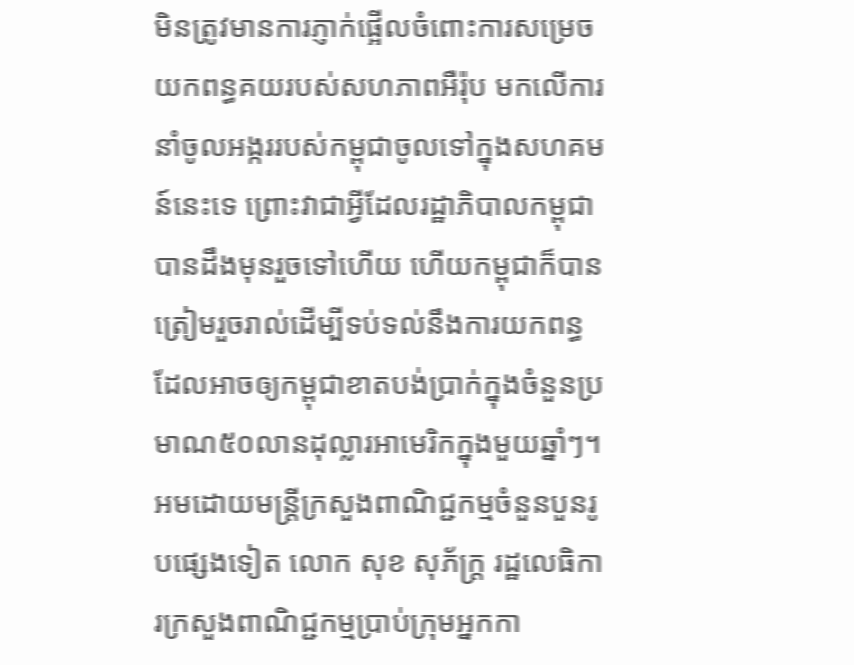មិនត្រូវមានការភ្ញាក់ផ្អើលចំពោះការសម្រេចយកពន្ធគយរបស់សហភាពអឺរ៉ុប មកលើការនាំចូលអង្កររបស់កម្ពុជាចូលទៅក្នុងសហគមន៍នេះទេ ព្រោះវាជាអ្វីដែលរដ្ឋាភិបាលកម្ពុជាបានដឹងមុនរួចទៅហើយ ហើយកម្ពុជាក៏បានត្រៀមរួចរាល់ដើម្បីទប់ទល់នឹងការយកពន្ធដែលអាចឲ្យកម្ពុជាខាតបង់ប្រាក់ក្នុងចំនួនប្រមាណ៥០លានដុល្លារអាមេរិកក្នុងមួយឆ្នាំៗ។
អមដោយមន្ត្រីក្រសួងពាណិជ្ជកម្មចំនួនបួនរូបផ្សេងទៀត លោក សុខ សុភ័ក្ត្រ រដ្ឋលេធិការក្រសួងពាណិជ្ជកម្មប្រាប់ក្រុមអ្នកកា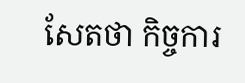សែតថា កិច្ចការ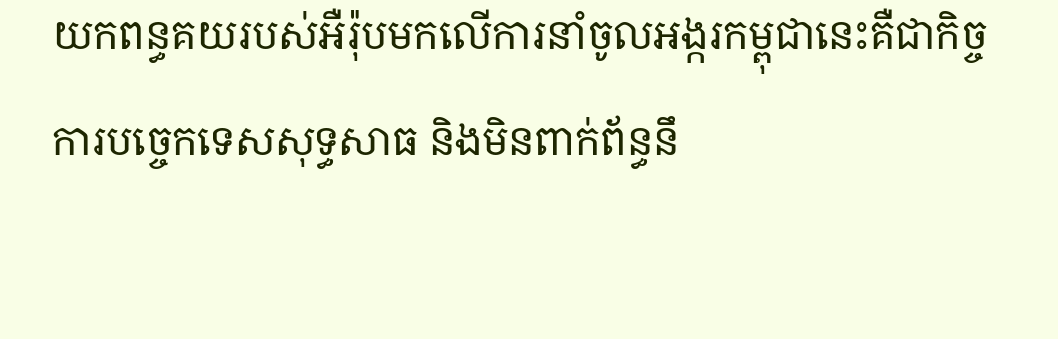យកពន្ធគយរបស់អឺរ៉ុបមកលើការនាំចូលអង្ករកម្ពុជានេះគឺជាកិច្ចការបច្ចេកទេសសុទ្ធសាធ និងមិនពាក់ព័ន្ធនឹ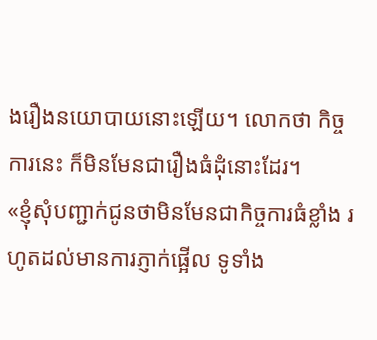ងរឿងនយោបាយនោះឡើយ។ លោកថា កិច្ចការនេះ ក៏មិនមែនជារឿងធំដុំនោះដែរ។
«ខ្ញុំសុំបញ្ជាក់ជូនថាមិនមែនជាកិច្ចការធំខ្លាំង រហូតដល់មានការភ្ញាក់ផ្អើល ទូទាំង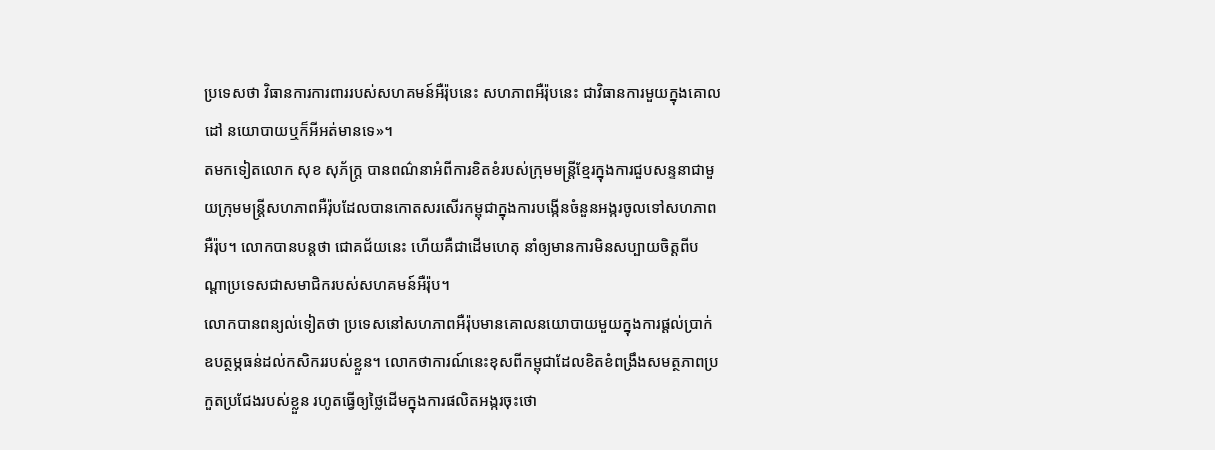ប្រទេសថា វិធានការការពាររបស់សហគមន៍អឺរ៉ុបនេះ សហភាពអឺរ៉ុបនេះ ជាវិធានការមួយក្នុងគោលដៅ នយោបាយឬក៏អីអត់មានទេ»។
តមកទៀតលោក សុខ សុភ័ក្រ្ត បានពណ៌នាអំពីការខិតខំរបស់ក្រុមមន្ត្រីខ្មែរក្នុងការជួបសន្ទនាជាមួយក្រុមមន្ត្រីសហភាពអឺរ៉ុបដែលបានកោតសរសើរកម្ពុជាក្នុងការបង្កើនចំនួនអង្ករចូលទៅសហភាពអឺរ៉ុប។ លោកបានបន្តថា ជោគជ័យនេះ ហើយគឺជាដើមហេតុ នាំឲ្យមានការមិនសប្បាយចិត្តពីបណ្តាប្រទេសជាសមាជិករបស់សហគមន៍អឺរ៉ុប។
លោកបានពន្យល់ទៀតថា ប្រទេសនៅសហភាពអឺរ៉ុបមានគោលនយោបាយមួយក្នុងការផ្តល់ប្រាក់ឧបត្ថម្ភធន់ដល់កសិកររបស់ខ្លួន។ លោកថាការណ៍នេះខុសពីកម្ពុជាដែលខិតខំពង្រឹងសមត្ថភាពប្រកួតប្រជែងរបស់ខ្លួន រហូតធ្វើឲ្យថ្លៃដើមក្នុងការផលិតអង្ករចុះថោ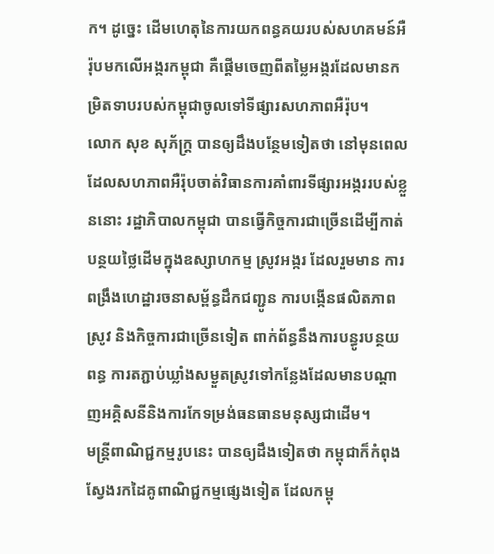ក។ ដូច្នេះ ដើមហេតុនៃការយកពន្ធគយរបស់សហគមន៍អឺរ៉ុបមកលើអង្ករកម្ពុជា គឺផ្តើមចេញពីតម្លៃអង្ករដែលមានកម្រិតទាបរបស់កម្ពុជាចូលទៅទីផ្សារសហភាពអឺរ៉ុប។
លោក សុខ សុភ័ក្ត្រ បានឲ្យដឹងបន្ថែមទៀតថា នៅមុនពេលដែលសហភាពអឺរ៉ុបចាត់វិធានការគាំពារទីផ្សារអង្កររបស់ខ្លួននោះ រដ្ឋាភិបាលកម្ពុជា បានធ្វើកិច្ចការជាច្រើនដើម្បីកាត់បន្ថយថ្លៃដើមក្នុងឧស្សាហកម្ម ស្រូវអង្ករ ដែលរួមមាន ការពង្រឹងហេដ្ឋារចនាសម្ព័ន្ធដឹកជញ្ជូន ការបង្កើនផលិតភាពស្រូវ និងកិច្ចការជាច្រើនទៀត ពាក់ព័ន្ធនឹងការបន្ធូរបន្ថយពន្ធ ការតភ្ជាប់ឃ្លាំងសម្ងួតស្រូវទៅកន្លែងដែលមានបណ្តាញអគ្គិសនីនិងការកែទម្រង់ធនធានមនុស្សជាដើម។
មន្ត្រីពាណិជ្ជកម្មរូបនេះ បានឲ្យដឹងទៀតថា កម្ពុជាក៏កំពុងស្វែងរកដៃគូពាណិជ្ជកម្មផ្សេងទៀត ដែលកម្ពុ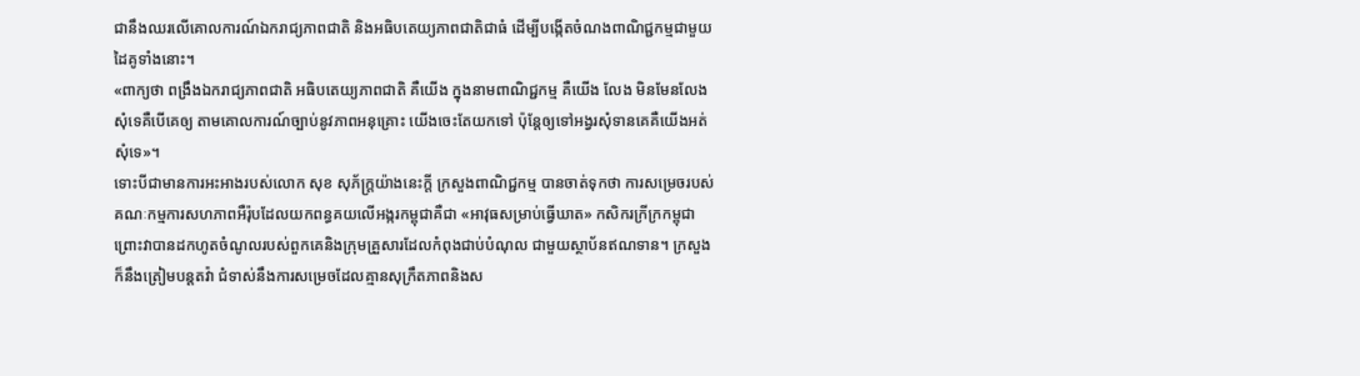ជានឹងឈរលើគោលការណ៍ឯករាជ្យភាពជាតិ និងអធិបតេយ្យភាពជាតិជាធំ ដើម្បីបង្កើតចំណងពាណិជ្ជកម្មជាមួយដៃគូទាំងនោះ។
«ពាក្យថា ពង្រឹងឯករាជ្យភាពជាតិ អធិបតេយ្យភាពជាតិ គឺយើង ក្នុងនាមពាណិជ្ជកម្ម គឺយើង លែង មិនមែនលែងសុំទេគឺបើគេឲ្យ តាមគោលការណ៍ច្បាប់នូវភាពអនុគ្រោះ យើងចេះតែយកទៅ ប៉ុន្តែឲ្យទៅអង្វរសុំទានគេគឺយើងអត់សុំទេ»។
ទោះបីជាមានការអះអាងរបស់លោក សុខ សុភ័ក្ត្រយ៉ាងនេះក្តី ក្រសួងពាណិជ្ជកម្ម បានចាត់ទុកថា ការសម្រេចរបស់គណៈកម្មការសហភាពអឺរ៉ុបដែលយកពន្ធគយលើអង្ករកម្ពុជាគឺជា «អាវុធសម្រាប់ធ្វើឃាត» កសិករក្រីក្រកម្ពុជា ព្រោះវាបានដកហូតចំណូលរបស់ពួកគេនិងក្រុមគ្រួសារដែលកំពុងជាប់បំណុល ជាមួយស្ថាប័នឥណទាន។ ក្រសួងក៏នឹងត្រៀមបន្តតវ៉ា ជំទាស់នឹងការសម្រេចដែលគ្មានសុក្រឹតភាពនិងស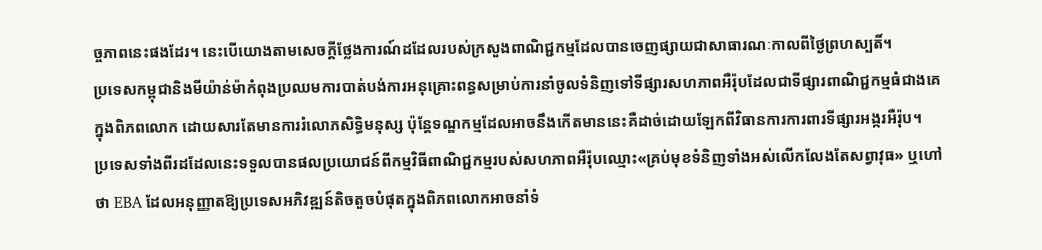ច្ចភាពនេះផងដែរ។ នេះបើយោងតាមសេចក្តីថ្លែងការណ៍ដដែលរបស់ក្រសួងពាណិជ្ជកម្មដែលបានចេញផ្សាយជាសាធារណៈកាលពីថ្ងៃព្រហស្បតិ៍។
ប្រទេសកម្ពុជានិងមីយ៉ាន់ម៉ាកំពុងប្រឈមការបាត់បង់ការអនុគ្រោះពន្ធសម្រាប់ការនាំចូលទំនិញទៅទីផ្សារសហភាពអឺរ៉ុបដែលជាទីផ្សារពាណិជ្ជកម្មធំជាងគេក្នុងពិភពលោក ដោយសារតែមានការរំលោភសិទ្ធិមនុស្ស ប៉ុន្តែទណ្ឌកម្មដែលអាចនឹងកើតមាននេះគឺដាច់ដោយឡែកពីវិធានការការពារទីផ្សារអង្ករអឺរ៉ុប។
ប្រទេសទាំងពីរដដែលនេះទទួលបានផលប្រយោជន៍ពីកម្មវិធីពាណិជ្ជកម្មរបស់សហភាពអឺរ៉ុបឈ្មោះ«គ្រប់មុខទំនិញទាំងអស់លើកលែងតែសព្វាវុធ» ឬហៅថា EBA ដែលអនុញ្ញាតឱ្យប្រទេសអភិវឌ្ឍន៍តិចតួចបំផុតក្នុងពិភពលោកអាចនាំទំ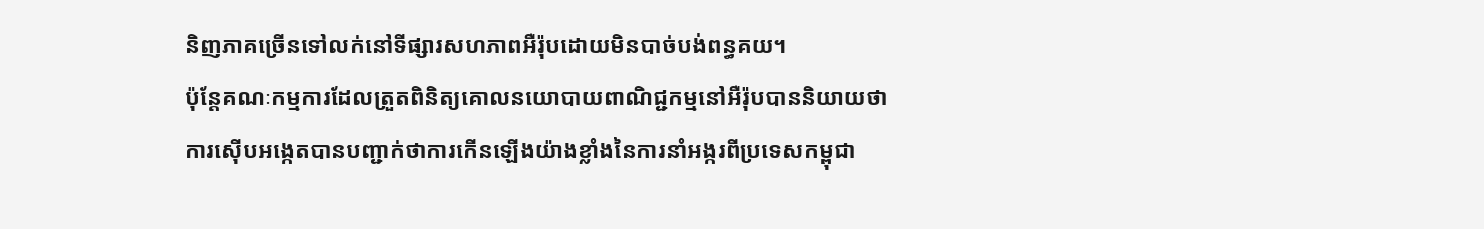និញភាគច្រើនទៅលក់នៅទីផ្សារសហភាពអឺរ៉ុបដោយមិនបាច់បង់ពន្ធគយ។
ប៉ុន្តែគណៈកម្មការដែលត្រួតពិនិត្យគោលនយោបាយពាណិជ្ជកម្មនៅអឺរ៉ុបបាននិយាយថា ការស៊ើបអង្កេតបានបញ្ជាក់ថាការកើនឡើងយ៉ាងខ្លាំងនៃការនាំអង្ករពីប្រទេសកម្ពុជា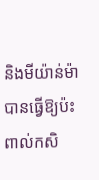និងមីយ៉ាន់ម៉ាបានធ្វើឱ្យប៉ះពាល់កសិ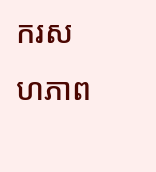ករសហភាព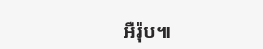អឺរ៉ុប៕